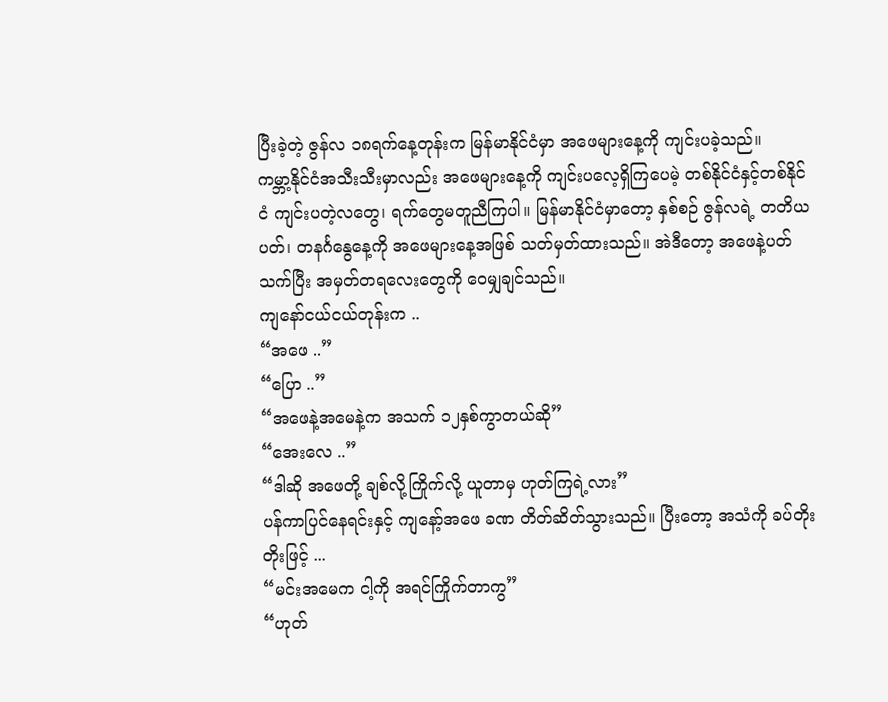ပြီးခဲ့တဲ့ ဇွန်လ ၁၈ရက်နေ့တုန်းက မြန်မာနိုင်ငံမှာ အဖေများနေ့ကို ကျင်းပခဲ့သည်။
ကမ္ဘာ့နိုင်ငံအသီးသီးမှာလည်း အဖေများနေ့ကို ကျင်းပလေ့ရှိကြပေမဲ့ တစ်နိုင်ငံနှင့်တစ်နိုင်ငံ ကျင်းပတဲ့လတွေ၊ ရက်တွေမတူညီကြပါ။ မြန်မာနိုင်ငံမှာတော့ နှစ်စဉ် ဇွန်လရဲ့ တတိယပတ်၊ တနင်္ဂနွေနေ့ကို အဖေများနေ့အဖြစ် သတ်မှတ်ထားသည်။ အဲဒီတော့ အဖေနဲ့ပတ်သက်ပြီး အမှတ်တရလေးတွေကို ဝေမျှချင်သည်။
ကျနော်ငယ်ငယ်တုန်းက ..
“အဖေ ..”
“ပြော ..”
“အဖေနဲ့အမေနဲ့က အသက် ၁၂နှစ်ကွာတယ်ဆို”
“အေးလေ ..”
“ဒါဆို အဖေတို့ ချစ်လို့ကြိုက်လို့ ယူတာမှ ဟုတ်ကြရဲ့လား”
ပန်ကာပြင်နေရင်းနှင့် ကျနော့်အဖေ ခဏ တိတ်ဆိတ်သွားသည်။ ပြီးတော့ အသံကို ခပ်တိုးတိုးဖြင့် ...
“မင်းအမေက ငါ့ကို အရင်ကြိုက်တာကွ”
“ဟုတ်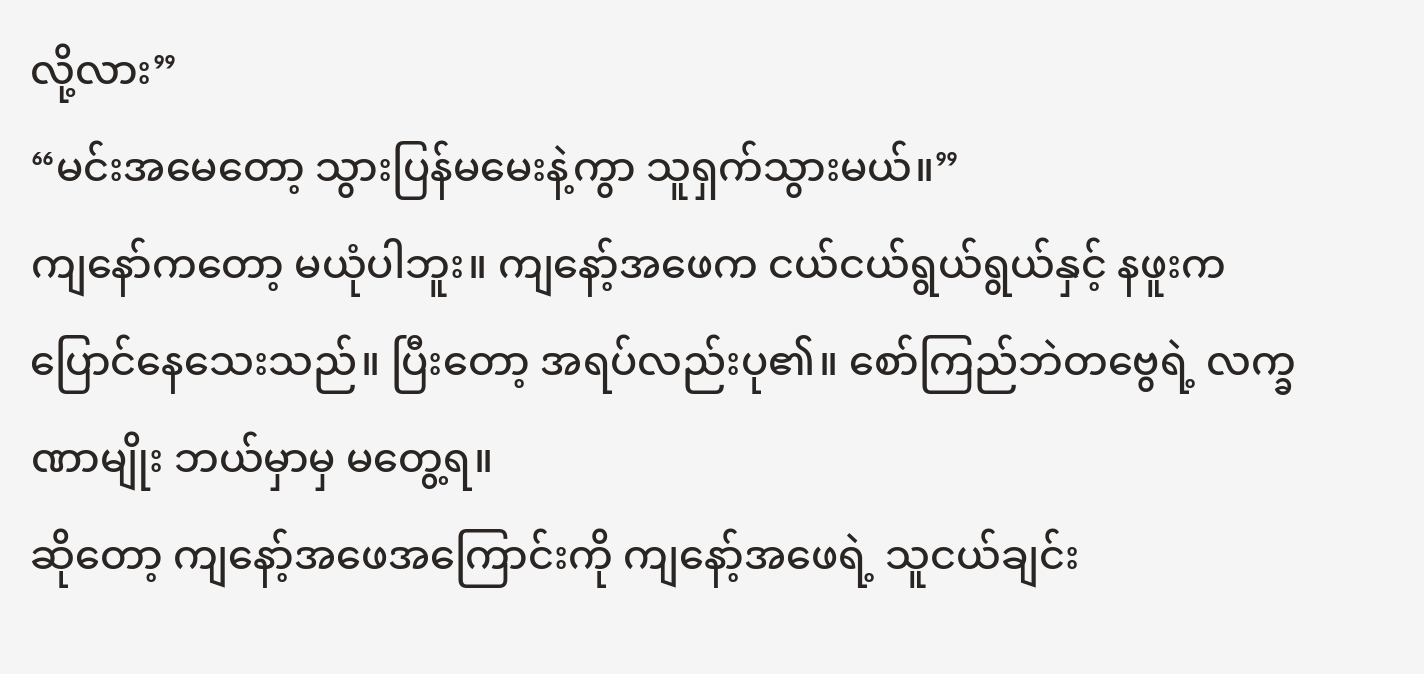လို့လား”
“မင်းအမေတော့ သွားပြန်မမေးနဲ့ကွာ သူရှက်သွားမယ်။”
ကျနော်ကတော့ မယုံပါဘူး။ ကျနော့်အဖေက ငယ်ငယ်ရွယ်ရွယ်နှင့် နဖူးကပြောင်နေသေးသည်။ ပြီးတော့ အရပ်လည်းပု၏။ စော်ကြည်ဘဲတဗွေရဲ့ လက္ခဏာမျိုး ဘယ်မှာမှ မတွေ့ရ။
ဆိုတော့ ကျနော့်အဖေအကြောင်းကို ကျနော့်အဖေရဲ့ သူငယ်ချင်း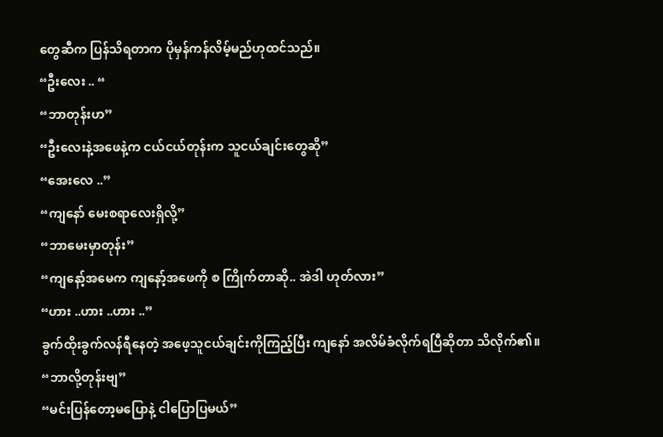တွေဆီက ပြန်သိရတာက ပိုမှန်ကန်လိမ့်မည်ဟုထင်သည်။
“ဦးလေး .. “
“ဘာတုန်းဟ”
“ဦးလေးနဲ့အဖေနဲ့က ငယ်ငယ်တုန်းက သူငယ်ချင်းတွေဆို”
“အေးလေ ..”
“ကျနော် မေးစရာလေးရှိလို့”
“ဘာမေးမှာတုန်း”
“ကျနော့်အမေက ကျနော့်အဖေကို စ ကြိုက်တာဆို.. အဲဒါ ဟုတ်လား”
“ဟား ..ဟား ..ဟား ..”
ခွက်ထိုးခွက်လန်ရီနေတဲ့ အဖေ့သူငယ်ချင်းကိုကြည့်ပြီး ကျနော် အလိမ်ခံလိုက်ရပြီဆိုတာ သိလိုက်၏။
“ဘာလို့တုန်းဗျ”
“မင်းပြန်တော့မပြောနဲ့ ငါပြောပြမယ်”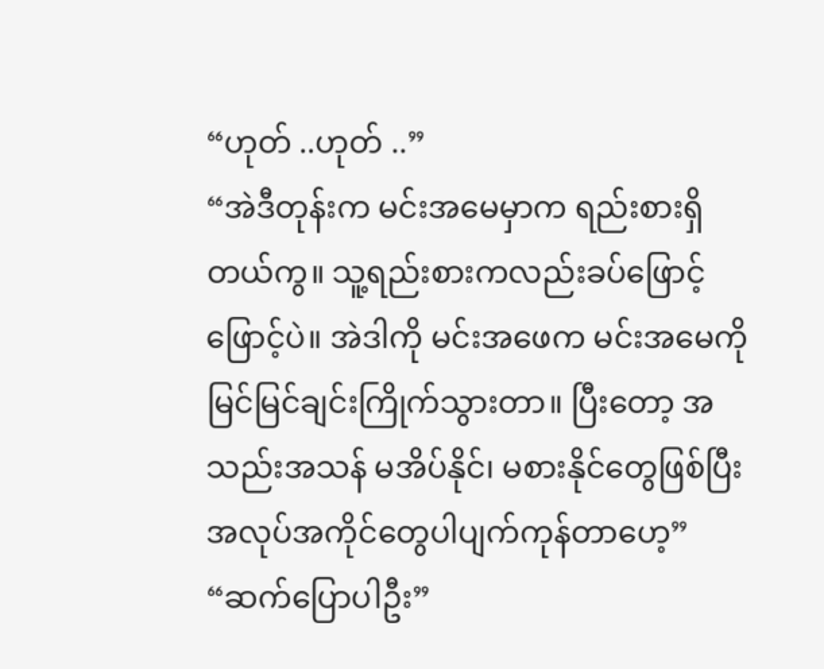“ဟုတ် ..ဟုတ် ..”
“အဲဒီတုန်းက မင်းအမေမှာက ရည်းစားရှိတယ်ကွ။ သူ့ရည်းစားကလည်းခပ်ဖြောင့်ဖြောင့်ပဲ။ အဲဒါကို မင်းအဖေက မင်းအမေကို မြင်မြင်ချင်းကြိုက်သွားတာ။ ပြီးတော့ အသည်းအသန် မအိပ်နိုင်၊ မစားနိုင်တွေဖြစ်ပြီး အလုပ်အကိုင်တွေပါပျက်ကုန်တာဟေ့”
“ဆက်ပြောပါဦး”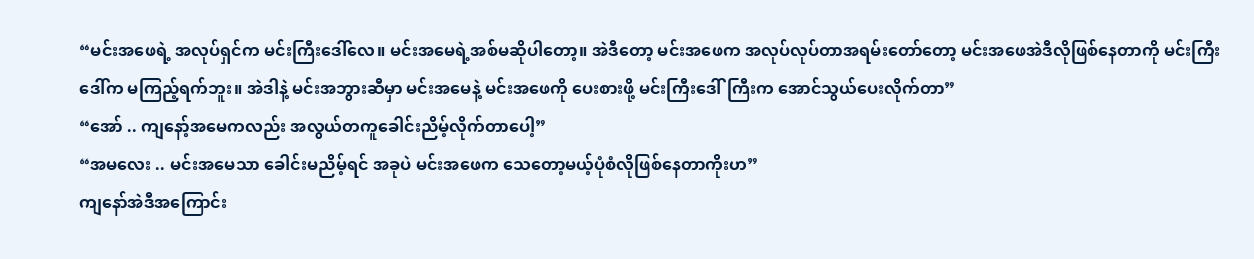“မင်းအဖေရဲ့ အလုပ်ရှင်က မင်းကြီးဒေါ်လေ။ မင်းအမေရဲ့အစ်မဆိုပါတော့။ အဲဒီတော့ မင်းအဖေက အလုပ်လုပ်တာအရမ်းတော်တော့ မင်းအဖေအဲဒီလိုဖြစ်နေတာကို မင်းကြီးဒေါ်က မကြည့်ရက်ဘူး။ အဲဒါနဲ့ မင်းအဘွားဆီမှာ မင်းအမေနဲ့ မင်းအဖေကို ပေးစားဖို့ မင်းကြီးဒေါ်ကြီးက အောင်သွယ်ပေးလိုက်တာ”
“အော် .. ကျနော့်အမေကလည်း အလွယ်တကူခေါင်းညိမ့်လိုက်တာပေါ့”
“အမလေး .. မင်းအမေသာ ခေါင်းမညိမ့်ရင် အခုပဲ မင်းအဖေက သေတော့မယ့်ပုံစံလိုဖြစ်နေတာကိုးဟ”
ကျနော်အဲဒီအကြောင်း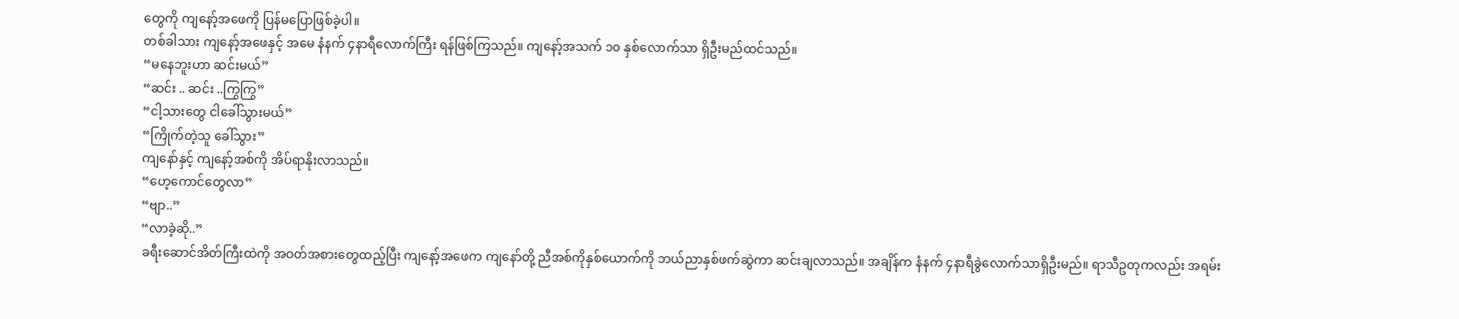တွေကို ကျနော့်အဖေကို ပြန်မပြောဖြစ်ခဲ့ပါ။
တစ်ခါသား ကျနော့်အဖေနှင့် အမေ နံနက် ၄နာရီလောက်ကြီး ရန်ဖြစ်ကြသည်။ ကျနော့်အသက် ၁၀ နှစ်လောက်သာ ရှိဦးမည်ထင်သည်။
“မနေဘူးဟာ ဆင်းမယ်”
“ဆင်း .. ဆင်း ..ကြွကြွ”
“ငါ့သားတွေ ငါခေါ်သွားမယ်”
“ကြိုက်တဲ့သူ ခေါ်သွား”
ကျနော်နှင့် ကျနော့်အစ်ကို အိပ်ရာနိုးလာသည်။
“ဟေ့ကောင်တွေလာ”
“ဗျာ..”
“လာခဲ့ဆို..”
ခရီးဆောင်အိတ်ကြီးထဲကို အဝတ်အစားတွေထည့်ပြီး ကျနော့်အဖေက ကျနော်တို့ ညီအစ်ကိုနှစ်ယောက်ကို ဘယ်ညာနှစ်ဖက်ဆွဲကာ ဆင်းချလာသည်။ အချိန်က နံနက် ၄နာရီခွဲလောက်သာရှိဦးမည်။ ရာသီဥတုကလည်း အရမ်း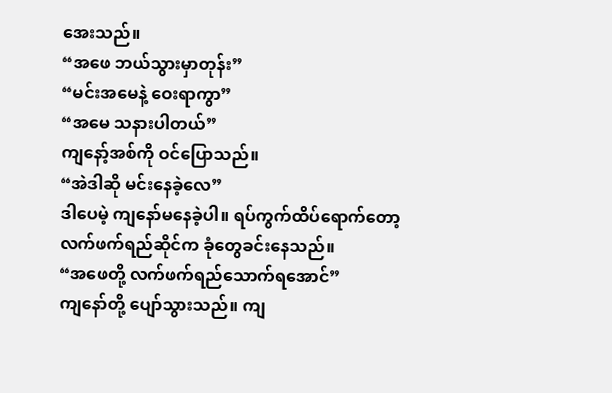အေးသည်။
“အဖေ ဘယ်သွားမှာတုန်း”
“မင်းအမေနဲ့ ဝေးရာကွာ”
“အမေ သနားပါတယ်”
ကျနော့်အစ်ကို ဝင်ပြောသည်။
“အဲဒါဆို မင်းနေခဲ့လေ”
ဒါပေမဲ့ ကျနော်မနေခဲ့ပါ။ ရပ်ကွက်ထိပ်ရောက်တော့ လက်ဖက်ရည်ဆိုင်က ခုံတွေခင်းနေသည်။
“အဖေတို့ လက်ဖက်ရည်သောက်ရအောင်”
ကျနော်တို့ ပျော်သွားသည်။ ကျ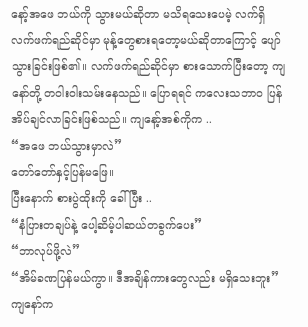နော့်အဖေ ဘယ်ကို သွားမယ်ဆိုတာ မသိရသေးပေမဲ့ လက်ရှိ လက်ဖက်ရည်ဆိုင်မှာ မုန့်တွေစားရတော့မယ်ဆိုတာကြောင့် ပျော်သွားခြင်းဖြစ်၏။ လက်ဖက်ရည်ဆိုင်မှာ စားသောက်ပြီးတော့ ကျနော်တို့ တဝါးဝါးသမ်းနေသည်။ ပြောရရင် ကလေးသဘာဝ ပြန်အိပ်ချင်လာခြင်းဖြစ်သည်။ ကျနော့်အစ်ကိုက ..
“အဖေ ဘယ်သွားမှာလဲ”
တော်တော်နှင့်ပြန်မဖြေ။
ပြီးနောက် စားပွဲထိုးကို ခေါ်ပြီး ..
“နံပြားတချပ်နဲ့ ပေါ့ဆိမ့်ပါဆယ်တခွက်ပေး”
“ဘာလုပ်ဖို့လဲ”
“အိမ်ခဏပြန်မယ်ကွာ။ ဒီအချိန်ကားတွေလည်း မရှိသေးဘူး”
ကျနော်က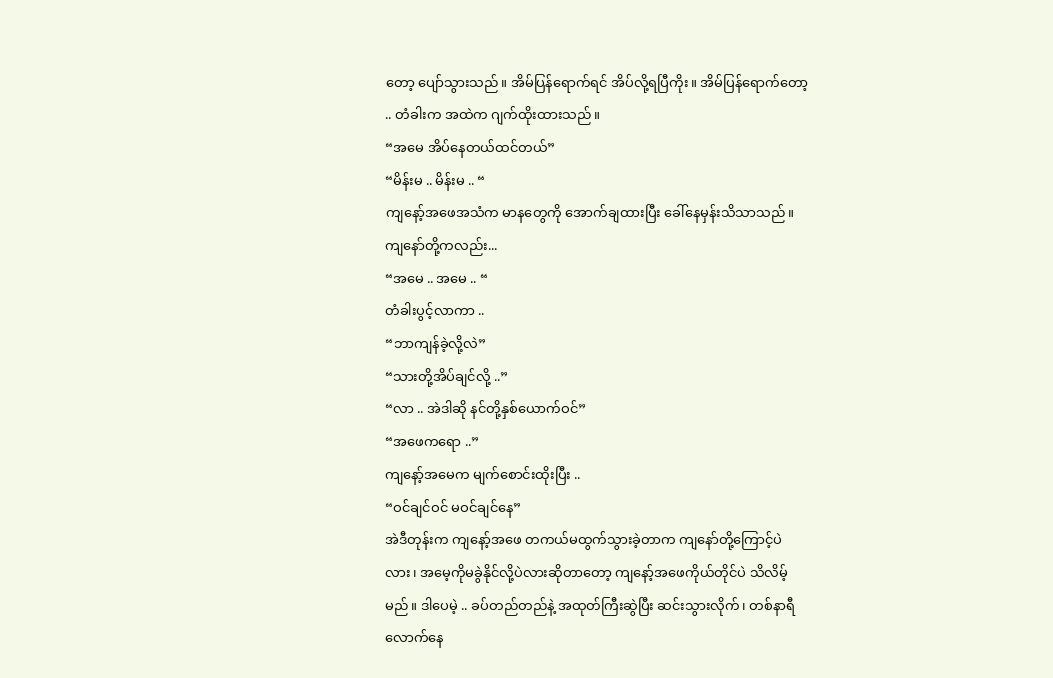တော့ ပျော်သွားသည်။ အိမ်ပြန်ရောက်ရင် အိပ်လို့ရပြီကိုး။ အိမ်ပြန်ရောက်တော့ .. တံခါးက အထဲက ဂျက်ထိုးထားသည်။
“အမေ အိပ်နေတယ်ထင်တယ်”
“မိန်းမ .. မိန်းမ .. “
ကျနော့်အဖေအသံက မာနတွေကို အောက်ချထားပြီး ခေါ်နေမှန်းသိသာသည်။ ကျနော်တို့ကလည်း...
“အမေ .. အမေ .. “
တံခါးပွင့်လာကာ ..
“ဘာကျန်ခဲ့လို့လဲ”
“သားတို့အိပ်ချင်လို့ ..”
“လာ .. အဲဒါဆို နင်တို့နှစ်ယောက်ဝင်”
“အဖေကရော ..”
ကျနော့်အမေက မျက်စောင်းထိုးပြီး ..
“ဝင်ချင်ဝင် မဝင်ချင်နေ”
အဲဒီတုန်းက ကျနော့်အဖေ တကယ်မထွက်သွားခဲ့တာက ကျနော်တို့ကြောင့်ပဲလား၊ အမေ့ကိုမခွဲနိုင်လို့ပဲလားဆိုတာတော့ ကျနော့်အဖေကိုယ်တိုင်ပဲ သိလိမ့်မည်။ ဒါပေမဲ့ .. ခပ်တည်တည်နဲ့ အထုတ်ကြီးဆွဲပြီး ဆင်းသွားလိုက်၊ တစ်နာရီလောက်နေ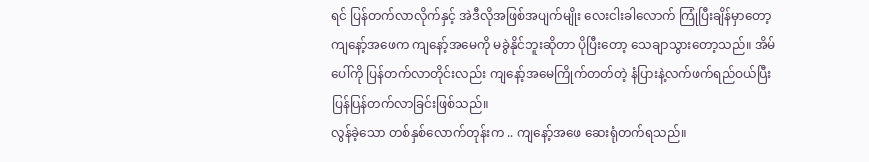ရင် ပြန်တက်လာလိုက်နှင့် အဲဒီလိုအဖြစ်အပျက်မျိုး လေးငါးခါလောက် ကြုံပြီးချိန်မှာတော့ ကျနော့်အဖေက ကျနော့်အမေကို မခွဲနိုင်ဘူးဆိုတာ ပိုပြီးတော့ သေချာသွားတော့သည်။ အိမ်ပေါ်ကို ပြန်တက်လာတိုင်းလည်း ကျနော့်အမေကြိုက်တတ်တဲ့ နံပြားနဲ့လက်ဖက်ရည်ဝယ်ပြီး ပြန်ပြန်တက်လာခြင်းဖြစ်သည်။
လွန်ခဲ့သော တစ်နှစ်လောက်တုန်းက .. ကျနော့်အဖေ ဆေးရုံတက်ရသည်။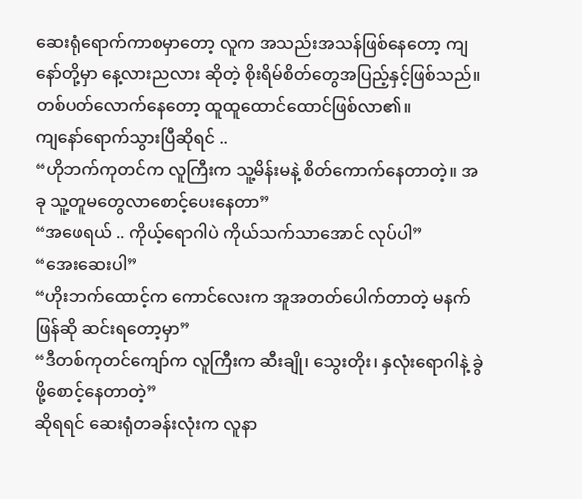ဆေးရုံရောက်ကာစမှာတော့ လူက အသည်းအသန်ဖြစ်နေတော့ ကျနော်တို့မှာ နေ့လားညလား ဆိုတဲ့ စိုးရိမ်စိတ်တွေအပြည့်နှင့်ဖြစ်သည်။ တစ်ပတ်လောက်နေတော့ ထူထူထောင်ထောင်ဖြစ်လာ၏။
ကျနော်ရောက်သွားပြီဆိုရင် ..
“ဟိုဘက်ကုတင်က လူကြီးက သူ့မိန်းမနဲ့ စိတ်ကောက်နေတာတဲ့။ အခု သူ့တူမတွေလာစောင့်ပေးနေတာ”
“အဖေရယ် .. ကိုယ့်ရောဂါပဲ ကိုယ်သက်သာအောင် လုပ်ပါ”
“အေးဆေးပါ”
“ဟိုးဘက်ထောင့်က ကောင်လေးက အူအတတ်ပေါက်တာတဲ့ မနက်ဖြန်ဆို ဆင်းရတော့မှာ”
“ဒီတစ်ကုတင်ကျော်က လူကြီးက ဆီးချို၊ သွေးတိုး၊ နှလုံးရောဂါနဲ့ ခွဲဖို့စောင့်နေတာတဲ့”
ဆိုရရင် ဆေးရုံတခန်းလုံးက လူနာ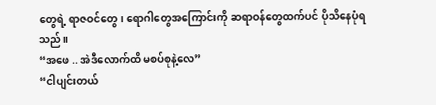တွေရဲ့ ရာဇဝင်တွေ၊ ရောဂါတွေအကြောင်းကို ဆရာဝန်တွေထက်ပင် ပိုသိနေပုံရသည်။
“အဖေ .. အဲဒီလောက်ထိ မစပ်စုနဲ့လေ”
“ငါပျင်းတယ်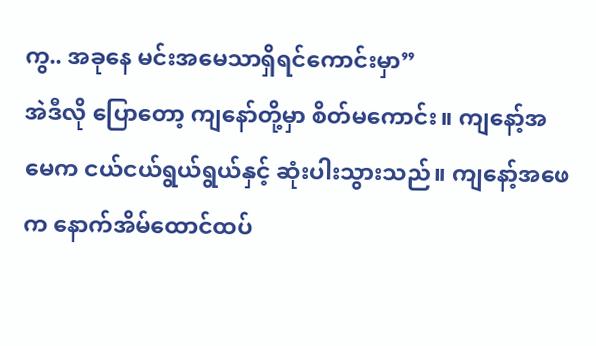ကွ.. အခုနေ မင်းအမေသာရှိရင်ကောင်းမှာ”
အဲဒီလို ပြောတော့ ကျနော်တို့မှာ စိတ်မကောင်း။ ကျနော့်အမေက ငယ်ငယ်ရွယ်ရွယ်နှင့် ဆုံးပါးသွားသည်။ ကျနော့်အဖေက နောက်အိမ်ထောင်ထပ်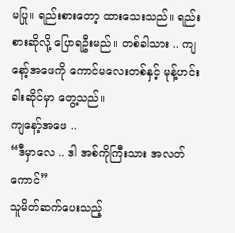မပြု။ ရည်းစားတော့ ထားသေးသည်။ ရည်းစားဆိုလို့ ပြောရဦးမည်။ တစ်ခါသား .. ကျနော့်အဖေကို ကောင်မလေးတစ်နှင့် မုန့်ဟင်းခါးဆိုင်မှာ တွေ့သည်။
ကျနော့်အဖေ ..
“ဒီမှာလေ .. ဒါ အစ်ကိုကြီးသား အလတ်ကောင်”
သူမိတ်ဆက်ပေးသည့်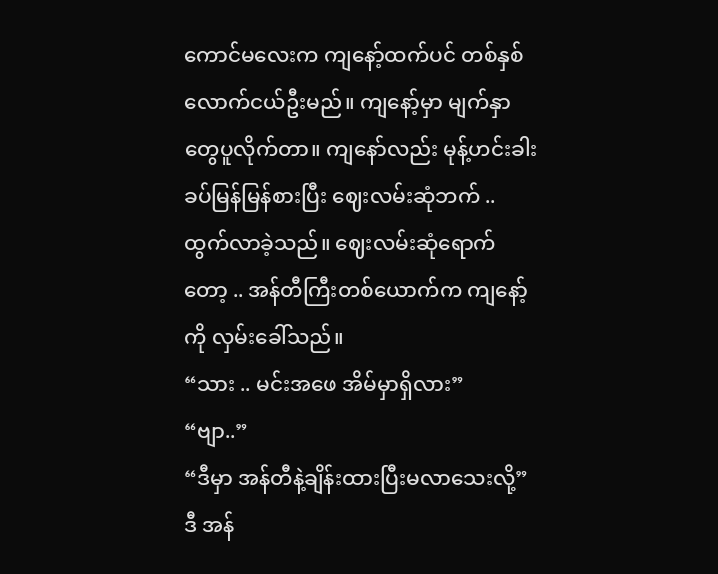ကောင်မလေးက ကျနော့်ထက်ပင် တစ်နှစ်လောက်ငယ်ဦးမည်။ ကျနော့်မှာ မျက်နှာတွေပူလိုက်တာ။ ကျနော်လည်း မုန့်ဟင်းခါးခပ်မြန်မြန်စားပြီး ဈေးလမ်းဆုံဘက် .. ထွက်လာခဲ့သည်။ ဈေးလမ်းဆုံရောက်တော့ .. အန်တီကြီးတစ်ယောက်က ကျနော့်ကို လှမ်းခေါ်သည်။
“သား .. မင်းအဖေ အိမ်မှာရှိလား”
“ဗျာ..”
“ဒီမှာ အန်တီနဲ့ချိန်းထားပြီးမလာသေးလို့”
ဒီ အန်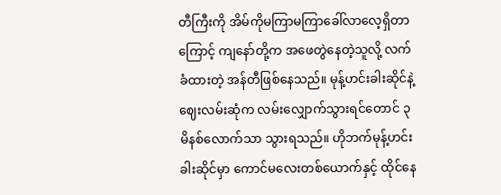တီကြီးကို အိမ်ကိုမကြာမကြာခေါ်လာလေ့ရှိတာကြောင့် ကျနော်တို့က အဖေတွဲနေတဲ့သူလို့ လက်ခံထားတဲ့ အန်တီဖြစ်နေသည်။ မုန့်ဟင်းခါးဆိုင်နဲ့ ဈေးလမ်းဆုံက လမ်းလျှောက်သွားရင်တောင် ၃မိနစ်လောက်သာ သွားရသည်။ ဟိုဘက်မုန့်ဟင်းခါးဆိုင်မှာ ကောင်မလေးတစ်ယောက်နှင့် ထိုင်နေ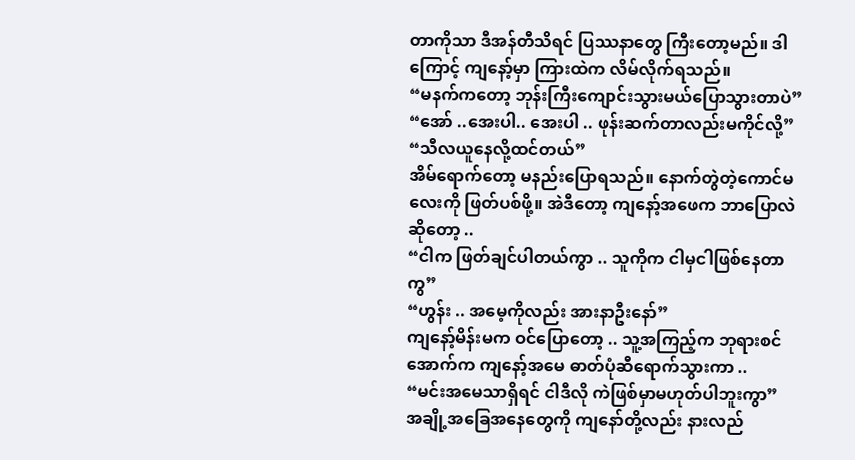တာကိုသာ ဒီအန်တီသိရင် ပြဿနာတွေ ကြီးတော့မည်။ ဒါကြောင့် ကျနော့်မှာ ကြားထဲက လိမ်လိုက်ရသည်။
“မနက်ကတော့ ဘုန်းကြီးကျောင်းသွားမယ်ပြောသွားတာပဲ”
“အော် ..အေးပါ.. အေးပါ .. ဖုန်းဆက်တာလည်းမကိုင်လို့”
“သီလယူနေလို့ထင်တယ်”
အိမ်ရောက်တော့ မနည်းပြောရသည်။ နောက်တွဲတဲ့ကောင်မလေးကို ဖြတ်ပစ်ဖို့။ အဲဒီတော့ ကျနော့်အဖေက ဘာပြောလဲဆိုတော့ ..
“ငါက ဖြတ်ချင်ပါတယ်ကွာ .. သူကိုက ငါမှငါဖြစ်နေတာကွ”
“ဟွန်း .. အမေ့ကိုလည်း အားနာဦးနော်”
ကျနော့်မိန်းမက ဝင်ပြောတော့ .. သူ့အကြည့်က ဘုရားစင်အောက်က ကျနော့်အမေ ဓာတ်ပုံဆီရောက်သွားကာ ..
“မင်းအမေသာရှိရင် ငါဒီလို ကဲဖြစ်မှာမဟုတ်ပါဘူးကွာ”
အချို့အခြေအနေတွေကို ကျနော်တို့လည်း နားလည်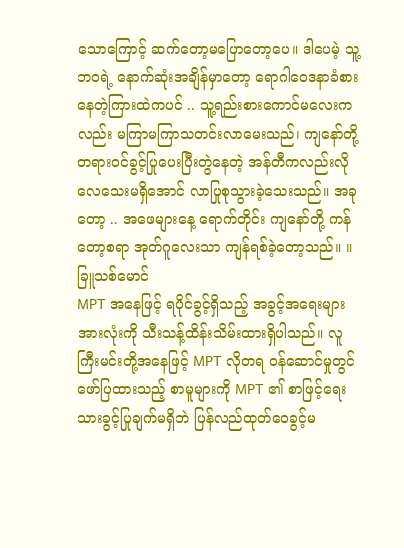သောကြောင့် ဆက်တော့မပြောတော့ပေ။ ဒါပေမဲ့ သူ့ဘဝရဲ့ နောက်ဆုံးအချိန်မှာတော့ ရောဂါဝေဒနာခံစားနေတဲ့ကြားထဲကပင် .. သူ့ရည်းစားကောင်မလေးကလည်း မကြာမကြာသတင်းလာမေးသည်၊ ကျနော်တို့တရားဝင်ခွင့်ပြုပေးပြီးတွဲနေတဲ့ အန်တီကလည်းလိုလေသေးမရှိအောင် လာပြုစုသွားခဲ့သေးသည်။ အခုတော့ .. အဖေများနေ့ ရောက်တိုင်း ကျနော်တို့ ကန်တော့စရာ အုတ်ဂူလေးသာ ကျန်ရစ်ခဲ့တော့သည်။ ။
ခြူသစ်မောင်
MPT အနေဖြင့် ရပိုင်ခွင့်ရှိသည့် အခွင့်အရေးများအားလုံးကို သီးသန့်ထိန်းသိမ်းထားရှိပါသည်။ လူကြီးမင်းတို့အနေဖြင့် MPT လိုတရ ဝန်ဆောင်မှုတွင် ဖော်ပြထားသည့် စာမူများကို MPT ၏ စာဖြင့်ရေးသားခွင့်ပြုချက်မရှိဘဲ ပြန်လည်ထုတ်ဝေခွင့်မ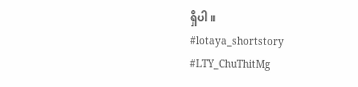ရှိပါ။
#lotaya_shortstory
#LTY_ChuThitMg